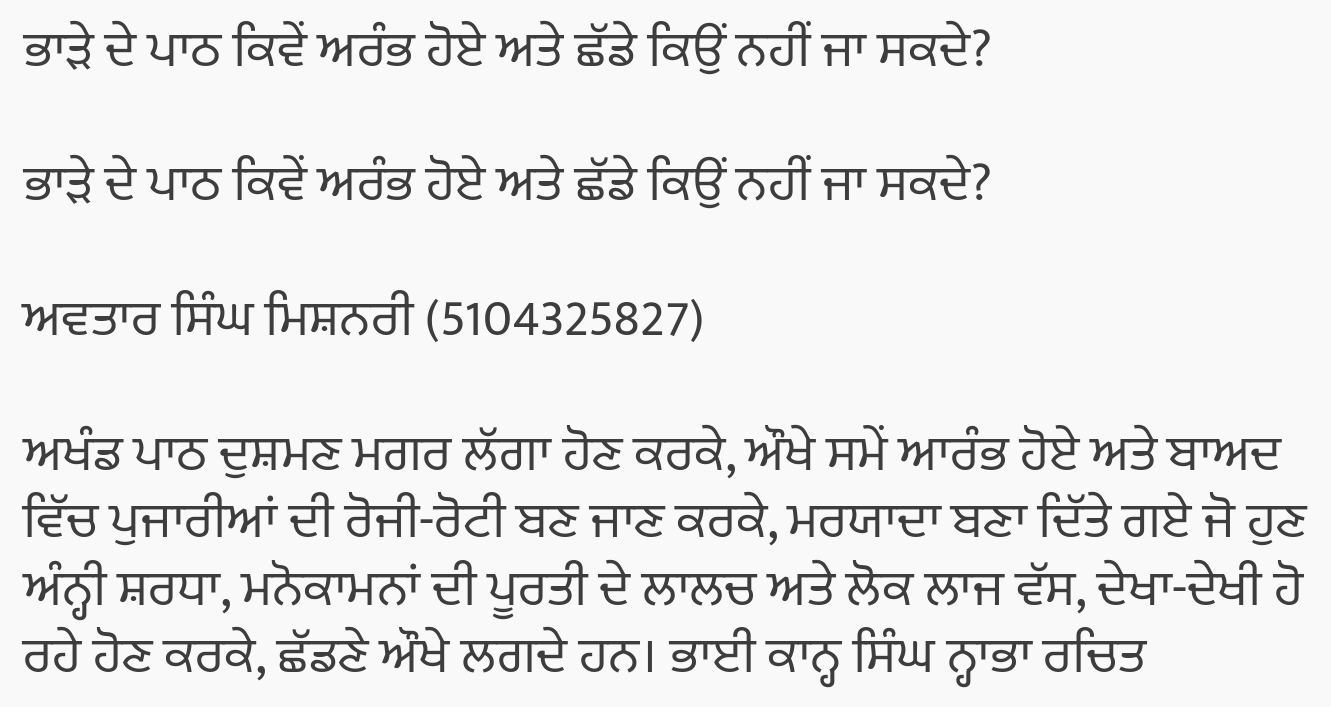ਭਾੜੇ ਦੇ ਪਾਠ ਕਿਵੇਂ ਅਰੰਭ ਹੋਏ ਅਤੇ ਛੱਡੇ ਕਿਉਂ ਨਹੀਂ ਜਾ ਸਕਦੇ?

ਭਾੜੇ ਦੇ ਪਾਠ ਕਿਵੇਂ ਅਰੰਭ ਹੋਏ ਅਤੇ ਛੱਡੇ ਕਿਉਂ ਨਹੀਂ ਜਾ ਸਕਦੇ?

ਅਵਤਾਰ ਸਿੰਘ ਮਿਸ਼ਨਰੀ (5104325827)

ਅਖੰਡ ਪਾਠ ਦੁਸ਼ਮਣ ਮਗਰ ਲੱਗਾ ਹੋਣ ਕਰਕੇ, ਔਖੇ ਸਮੇਂ ਆਰੰਭ ਹੋਏ ਅਤੇ ਬਾਅਦ ਵਿੱਚ ਪੁਜਾਰੀਆਂ ਦੀ ਰੋਜੀ-ਰੋਟੀ ਬਣ ਜਾਣ ਕਰਕੇ, ਮਰਯਾਦਾ ਬਣਾ ਦਿੱਤੇ ਗਏ ਜੋ ਹੁਣ ਅੰਨ੍ਹੀ ਸ਼ਰਧਾ, ਮਨੋਕਾਮਨਾਂ ਦੀ ਪੂਰਤੀ ਦੇ ਲਾਲਚ ਅਤੇ ਲੋਕ ਲਾਜ ਵੱਸ, ਦੇਖਾ-ਦੇਖੀ ਹੋ ਰਹੇ ਹੋਣ ਕਰਕੇ, ਛੱਡਣੇ ਔਖੇ ਲਗਦੇ ਹਨ। ਭਾਈ ਕਾਨ੍ਹ ਸਿੰਘ ਨ੍ਹਾਭਾ ਰਚਿਤ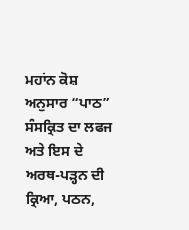ਮਹਾਂਨ ਕੋਸ਼ ਅਨੁਸਾਰ “ਪਾਠ” ਸੰਸਕ੍ਰਿਤ ਦਾ ਲਫਜ ਅਤੇ ਇਸ ਦੇ ਅਰਥ-ਪੜ੍ਹਨ ਦੀ ਕ੍ਰਿਆ, ਪਠਨ,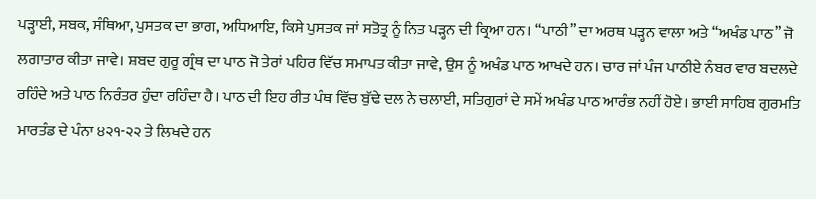ਪੜ੍ਹਾਈ, ਸਬਕ, ਸੰਥਿਆ, ਪੁਸਤਕ ਦਾ ਭਾਗ, ਅਧਿਆਇ, ਕਿਸੇ ਪੁਸਤਕ ਜਾਂ ਸਤੋਤ੍ਰ ਨੂੰ ਨਿਤ ਪੜ੍ਹਨ ਦੀ ਕ੍ਰਿਆ ਹਨ। “ਪਾਠੀ” ਦਾ ਅਰਥ ਪੜ੍ਹਨ ਵਾਲਾ ਅਤੇ “ਅਖੰਡ ਪਾਠ” ਜੋ ਲਗਾਤਾਰ ਕੀਤਾ ਜਾਵੇ। ਸ਼ਬਦ ਗੁਰੂ ਗ੍ਰੰਥ ਦਾ ਪਾਠ ਜੋ ਤੇਰਾਂ ਪਹਿਰ ਵਿੱਚ ਸਮਾਪਤ ਕੀਤਾ ਜਾਵੇ, ਉਸ ਨੂੰ ਅਖੰਡ ਪਾਠ ਆਖਦੇ ਹਨ। ਚਾਰ ਜਾਂ ਪੰਜ ਪਾਠੀਏ ਨੰਬਰ ਵਾਰ ਬਦਲਦੇ ਰਹਿੰਦੇ ਅਤੇ ਪਾਠ ਨਿਰੰਤਰ ਹੁੰਦਾ ਰਹਿੰਦਾ ਹੈ। ਪਾਠ ਦੀ ਇਹ ਰੀਤ ਪੰਥ ਵਿੱਚ ਬੁੱਢੇ ਦਲ ਨੇ ਚਲਾਈ, ਸਤਿਗੁਰਾਂ ਦੇ ਸਮੇਂ ਅਖੰਡ ਪਾਠ ਆਰੰਭ ਨਹੀਂ ਹੋਏ। ਭਾਈ ਸਾਹਿਬ ਗੁਰਮਤਿ ਮਾਰਤੰਡ ਦੇ ਪੰਨਾ ੪੨੧-੨੨ ਤੇ ਲਿਖਦੇ ਹਨ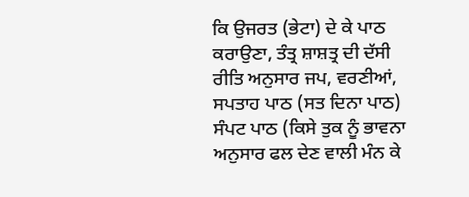ਕਿ ਉਜਰਤ (ਭੇਟਾ) ਦੇ ਕੇ ਪਾਠ ਕਰਾਉਣਾ, ਤੰਤ੍ਰ ਸ਼ਾਸ਼ਤ੍ਰ ਦੀ ਦੱਸੀ ਰੀਤਿ ਅਨੁਸਾਰ ਜਪ, ਵਰਣੀਆਂ, ਸਪਤਾਹ ਪਾਠ (ਸਤ ਦਿਨਾ ਪਾਠ) ਸੰਪਟ ਪਾਠ (ਕਿਸੇ ਤੁਕ ਨੂੰ ਭਾਵਨਾ ਅਨੁਸਾਰ ਫਲ ਦੇਣ ਵਾਲੀ ਮੰਨ ਕੇ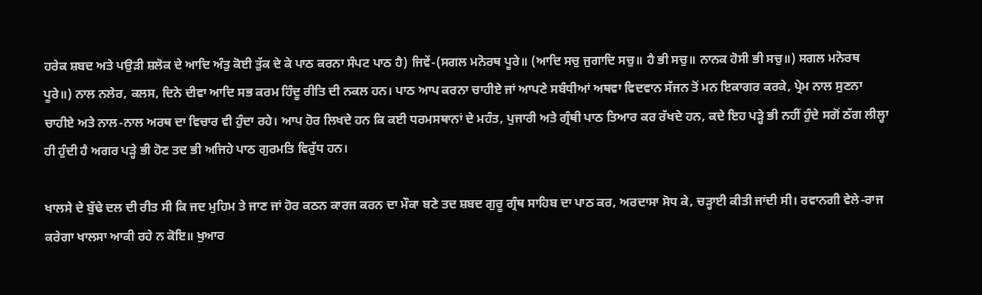ਹਰੇਕ ਸ਼ਬਦ ਅਤੇ ਪਉੜੀ ਸ਼ਲੋਕ ਦੇ ਆਦਿ ਅੰਤੁ ਕੋਈ ਤੁੱਕ ਦੇ ਕੇ ਪਾਠ ਕਰਨਾ ਸੰਪਟ ਪਾਠ ਹੈ) ਜਿਵੇਂ-(ਸਗਲ ਮਨੋਰਥ ਪੂਰੇ॥ (ਆਦਿ ਸਚੁ ਜੁਗਾਦਿ ਸਚੁ॥ ਹੈ ਭੀ ਸਚੁ॥ ਨਾਨਕ ਹੋਸੀ ਭੀ ਸਚੁ॥) ਸਗਲ ਮਨੋਰਥ ਪੂਰੇ॥) ਨਾਲ ਨਲੇਰ, ਕਲਸ, ਦਿਨੇ ਦੀਵਾ ਆਦਿ ਸਭ ਕਰਮ ਹਿੰਦੂ ਰੀਤਿ ਦੀ ਨਕਲ ਹਨ। ਪਾਠ ਆਪ ਕਰਨਾ ਚਾਹੀਏ ਜਾਂ ਆਪਣੇ ਸਬੰਧੀਆਂ ਅਥਵਾ ਵਿਦਵਾਨ ਸੱਜਨ ਤੋਂ ਮਨ ਇਕਾਗਰ ਕਰਕੇ, ਪ੍ਰੇਮ ਨਾਲ ਸੁਣਨਾ ਚਾਹੀਏ ਅਤੇ ਨਾਲ-ਨਾਲ ਅਰਥ ਦਾ ਵਿਚਾਰ ਵੀ ਹੁੰਦਾ ਰਹੇ। ਆਪ ਹੋਰ ਲਿਖਦੇ ਹਨ ਕਿ ਕਈ ਧਰਮਸਥਾਨਾਂ ਦੇ ਮਹੰਤ, ਪੁਜਾਰੀ ਅਤੇ ਗ੍ਰੰਥੀ ਪਾਠ ਤਿਆਰ ਕਰ ਰੱਖਦੇ ਹਨ, ਕਦੇ ਇਹ ਪੜ੍ਹੇ ਭੀ ਨਹੀਂ ਹੁੰਦੇ ਸਗੋਂ ਠੱਗ ਲੀਲ੍ਹਾ ਹੀ ਹੁੰਦੀ ਹੈ ਅਗਰ ਪੜ੍ਹੇ ਭੀ ਹੋਣ ਤਦ ਭੀ ਅਜਿਹੇ ਪਾਠ ਗੁਰਮਤਿ ਵਿਰੁੱਧ ਹਨ।

ਖਾਲਸੇ ਦੇ ਬੁੱਢੇ ਦਲ ਦੀ ਰੀਤ ਸੀ ਕਿ ਜਦ ਮੁਹਿਮ ਤੇ ਜਾਣ ਜਾਂ ਹੋਰ ਕਠਨ ਕਾਰਜ ਕਰਨ ਦਾ ਮੌਕਾ ਬਣੇ ਤਦ ਸ਼ਬਦ ਗੁਰੂ ਗ੍ਰੰਥ ਸਾਹਿਬ ਦਾ ਪਾਠ ਕਰ, ਅਰਦਾਸਾ ਸੋਧ ਕੇ, ਚੜ੍ਹਾਈ ਕੀਤੀ ਜਾਂਦੀ ਸੀ। ਰਵਾਨਗੀ ਵੇਲੇ-ਰਾਜ ਕਰੇਗਾ ਖਾਲਸਾ ਆਕੀ ਰਹੇ ਨ ਕੋਇ॥ ਖੁਆਰ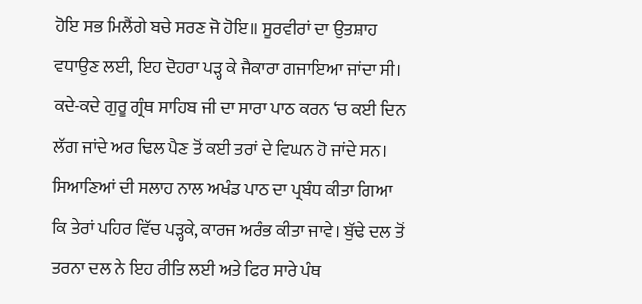ਹੋਇ ਸਭ ਮਿਲੈਂਗੇ ਬਚੇ ਸਰਣ ਜੋ ਹੋਇ॥ ਸੂਰਵੀਰਾਂ ਦਾ ਉਤਸ਼ਾਹ ਵਧਾਉਣ ਲਈ, ਇਹ ਦੋਹਰਾ ਪੜ੍ਹ ਕੇ ਜੈਕਾਰਾ ਗਜਾਇਆ ਜਾਂਦਾ ਸੀ। ਕਦੇ-ਕਦੇ ਗੁਰੂ ਗ੍ਰੰਥ ਸਾਹਿਬ ਜੀ ਦਾ ਸਾਰਾ ਪਾਠ ਕਰਨ ‘ਚ ਕਈ ਦਿਨ ਲੱਗ ਜਾਂਦੇ ਅਰ ਢਿਲ ਪੈਣ ਤੋਂ ਕਈ ਤਰਾਂ ਦੇ ਵਿਘਨ ਹੋ ਜਾਂਦੇ ਸਨ। ਸਿਆਣਿਆਂ ਦੀ ਸਲਾਹ ਨਾਲ ਅਖੰਡ ਪਾਠ ਦਾ ਪ੍ਰਬੰਧ ਕੀਤਾ ਗਿਆ ਕਿ ਤੇਰਾਂ ਪਹਿਰ ਵਿੱਚ ਪੜ੍ਹਕੇ, ਕਾਰਜ ਅਰੰਭ ਕੀਤਾ ਜਾਵੇ। ਬੁੱਢੇ ਦਲ ਤੋਂ ਤਰਨਾ ਦਲ ਨੇ ਇਹ ਰੀਤਿ ਲਈ ਅਤੇ ਫਿਰ ਸਾਰੇ ਪੰਥ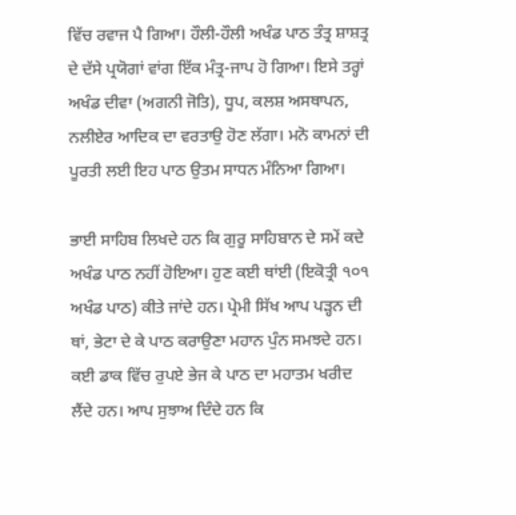ਵਿੱਚ ਰਵਾਜ ਪੈ ਗਿਆ। ਹੌਲੀ-ਹੌਲੀ ਅਖੰਡ ਪਾਠ ਤੰਤ੍ਰ ਸ਼ਾਸ਼ਤ੍ਰ ਦੇ ਦੱਸੇ ਪ੍ਰਯੋਗਾਂ ਵਾਂਗ ਇੱਕ ਮੰਤ੍ਰ-ਜਾਪ ਹੋ ਗਿਆ। ਇਸੇ ਤਰ੍ਹਾਂ ਅਖੰਡ ਦੀਵਾ (ਅਗਨੀ ਜੋਤਿ), ਧੂਪ, ਕਲਸ਼ ਅਸਥਾਪਨ, ਨਲੀਏਰ ਆਦਿਕ ਦਾ ਵਰਤਾਉ ਹੋਣ ਲੱਗਾ। ਮਨੋ ਕਾਮਨਾਂ ਦੀ ਪੂਰਤੀ ਲਈ ਇਹ ਪਾਠ ਉਤਮ ਸਾਧਨ ਮੰਨਿਆ ਗਿਆ।

ਭਾਈ ਸਾਹਿਬ ਲਿਖਦੇ ਹਨ ਕਿ ਗੁਰੂ ਸਾਹਿਬਾਨ ਦੇ ਸਮੇਂ ਕਦੇ ਅਖੰਡ ਪਾਠ ਨਹੀਂ ਹੋਇਆ। ਹੁਣ ਕਈ ਥਾਂਈ (ਇਕੋਤ੍ਰੀ ੧੦੧ ਅਖੰਡ ਪਾਠ) ਕੀਤੇ ਜਾਂਦੇ ਹਨ। ਪ੍ਰੇਮੀ ਸਿੱਖ ਆਪ ਪੜ੍ਹਨ ਦੀ ਥਾਂ, ਭੇਟਾ ਦੇ ਕੇ ਪਾਠ ਕਰਾਉਣਾ ਮਹਾਨ ਪੁੰਨ ਸਮਝਦੇ ਹਨ। ਕਈ ਡਾਕ ਵਿੱਚ ਰੁਪਏ ਭੇਜ ਕੇ ਪਾਠ ਦਾ ਮਹਾਤਮ ਖਰੀਦ ਲੈਂਦੇ ਹਨ। ਆਪ ਸੁਝਾਅ ਦਿੰਦੇ ਹਨ ਕਿ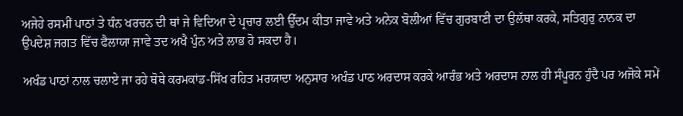ਅਜੇਹੇ ਰਸਮੀਂ ਪਾਠਾਂ ਤੇ ਧੰਨ ਖਰਚਨ ਦੀ ਥਾਂ ਜੇ ਵਿਦਿਆ ਦੇ ਪ੍ਰਚਾਰ ਲਈ ਉੱਦਮ ਕੀਤਾ ਜਾਵੇ ਅਤੇ ਅਨੇਕ ਬੋਲੀਆਂ ਵਿੱਚ ਗੁਰਬਾਣੀ ਦਾ ਉਲੱਥਾ ਕਰਕੇ, ਸਤਿਗੁਰੁ ਨਾਨਕ ਦਾ ਉਪਦੇਸ਼ ਜਗਤ ਵਿੱਚ ਫੈਲਾਯਾ ਜਾਵੇ ਤਦ ਅਖੈ ਪੁੰਨ ਅਤੇ ਲਾਭ ਹੋ ਸਕਦਾ ਹੈ।

ਅਖੰਡ ਪਾਠਾਂ ਨਾਲ ਚਲਾਏ ਜਾ ਰਹੇ ਥੋਥੇ ਕਰਮਕਾਂਡ-ਸਿੱਖ ਰਹਿਤ ਮਰਯਾਦਾ ਅਨੁਸਾਰ ਅਖੰਡ ਪਾਠ ਅਰਦਾਸ ਕਰਕੇ ਆਰੰਭ ਅਤੇ ਅਰਦਾਸ ਨਾਲ ਹੀ ਸੰਪੂਰਨ ਹੁੰਦੈ ਪਰ ਅਜੋਕੇ ਸਮੇਂ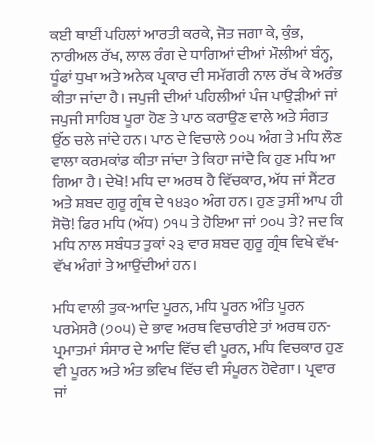ਕਈ ਥਾਈਂ ਪਹਿਲਾਂ ਆਰਤੀ ਕਰਕੇ, ਜੋਤ ਜਗਾ ਕੇ, ਕੁੰਭ, ਨਾਰੀਅਲ ਰੱਖ, ਲਾਲ ਰੰਗ ਦੇ ਧਾਗਿਆਂ ਦੀਆਂ ਮੌਲੀਆਂ ਬੰਨ੍ਹ, ਧੂੰਫਾਂ ਧੁਖਾ ਅਤੇ ਅਨੇਕ ਪ੍ਰਕਾਰ ਦੀ ਸਮੱਗਰੀ ਨਾਲ ਰੱਖ ਕੇ ਅਰੰਭ ਕੀਤਾ ਜਾਂਦਾ ਹੈ। ਜਪੁਜੀ ਦੀਆਂ ਪਹਿਲੀਆਂ ਪੰਜ ਪਾਉੜੀਆਂ ਜਾਂ ਜਪੁਜੀ ਸਾਹਿਬ ਪੂਰਾ ਹੋਣ ਤੇ ਪਾਠ ਕਰਾਉਣ ਵਾਲੇ ਅਤੇ ਸੰਗਤ ਉੱਠ ਚਲੇ ਜਾਂਦੇ ਹਨ। ਪਾਠ ਦੇ ਵਿਚਾਲੇ ੭੦੫ ਅੰਗ ਤੇ ਮਧਿ ਲੌਣ ਵਾਲਾ ਕਰਮਕਾਂਡ ਕੀਤਾ ਜਾਂਦਾ ਤੇ ਕਿਹਾ ਜਾਂਦੈ ਕਿ ਹੁਣ ਮਧਿ ਆ ਗਿਆ ਹੈ। ਦੇਖੋ! ਮਧਿ ਦਾ ਅਰਥ ਹੈ ਵਿੱਚਕਾਰ, ਅੱਧ ਜਾਂ ਸੈਂਟਰ ਅਤੇ ਸ਼ਬਦ ਗੁਰੂ ਗ੍ਰੰਥ ਦੇ ੧੪੩੦ ਅੰਗ ਹਨ। ਹੁਣ ਤੁਸੀਂ ਆਪ ਹੀ ਸੋਚੋ! ਫਿਰ ਮਧਿ (ਅੱਧ) ੭੧੫ ਤੇ ਹੋਇਆ ਜਾਂ ੭੦੫ ਤੇ? ਜਦ ਕਿ ਮਧਿ ਨਾਲ ਸਬੰਧਤ ਤੁਕਾਂ ੨੩ ਵਾਰ ਸ਼ਬਦ ਗੁਰੂ ਗ੍ਰੰਥ ਵਿਖੇ ਵੱਖ-ਵੱਖ ਅੰਗਾਂ ਤੇ ਆਉਂਦੀਆਂ ਹਨ।

ਮਧਿ ਵਾਲੀ ਤੁਕ-ਆਦਿ ਪੂਰਨ, ਮਧਿ ਪੂਰਨ ਅੰਤਿ ਪੂਰਨ ਪਰਮੇਸਰੈ (੭੦੫) ਦੇ ਭਾਵ ਅਰਥ ਵਿਚਾਰੀਏ ਤਾਂ ਅਰਥ ਹਨ-ਪ੍ਰਮਾਤਮਾਂ ਸੰਸਾਰ ਦੇ ਆਦਿ ਵਿੱਚ ਵੀ ਪੂਰਨ, ਮਧਿ ਵਿਚਕਾਰ ਹੁਣ ਵੀ ਪੂਰਨ ਅਤੇ ਅੰਤ ਭਵਿਖ ਵਿੱਚ ਵੀ ਸੰਪੂਰਨ ਹੋਵੇਗਾ। ਪ੍ਰਵਾਰ ਜਾਂ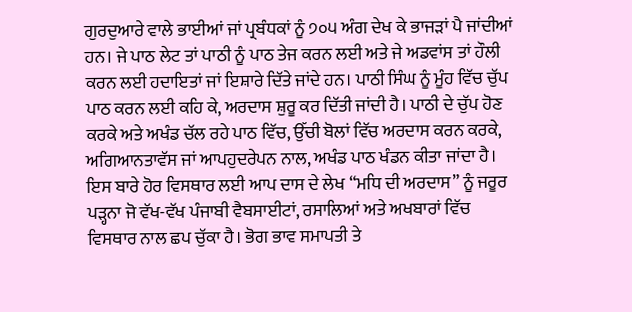ਗੁਰਦੁਆਰੇ ਵਾਲੇ ਭਾਈਆਂ ਜਾਂ ਪ੍ਰਬੰਧਕਾਂ ਨੂੰ ੭੦੫ ਅੰਗ ਦੇਖ ਕੇ ਭਾਜੜਾਂ ਪੈ ਜਾਂਦੀਆਂ ਹਨ। ਜੇ ਪਾਠ ਲੇਟ ਤਾਂ ਪਾਠੀ ਨੂੰ ਪਾਠ ਤੇਜ ਕਰਨ ਲਈ ਅਤੇ ਜੇ ਅਡਵਾਂਸ ਤਾਂ ਹੌਲੀ ਕਰਨ ਲਈ ਹਦਾਇਤਾਂ ਜਾਂ ਇਸ਼ਾਰੇ ਦਿੱਤੇ ਜਾਂਦੇ ਹਨ। ਪਾਠੀ ਸਿੰਘ ਨੂੰ ਮੂੰਹ ਵਿੱਚ ਚੁੱਪ ਪਾਠ ਕਰਨ ਲਈ ਕਹਿ ਕੇ, ਅਰਦਾਸ ਸ਼ੁਰੂ ਕਰ ਦਿੱਤੀ ਜਾਂਦੀ ਹੈ। ਪਾਠੀ ਦੇ ਚੁੱਪ ਹੋਣ ਕਰਕੇ ਅਤੇ ਅਖੰਡ ਚੱਲ ਰਹੇ ਪਾਠ ਵਿੱਚ, ਉੱਚੀ ਬੋਲਾਂ ਵਿੱਚ ਅਰਦਾਸ ਕਰਨ ਕਰਕੇ, ਅਗਿਆਨਤਾਵੱਸ ਜਾਂ ਆਪਹੁਦਰੇਪਨ ਨਾਲ, ਅਖੰਡ ਪਾਠ ਖੰਡਨ ਕੀਤਾ ਜਾਂਦਾ ਹੈ। ਇਸ ਬਾਰੇ ਹੋਰ ਵਿਸਥਾਰ ਲਈ ਆਪ ਦਾਸ ਦੇ ਲੇਖ “ਮਧਿ ਦੀ ਅਰਦਾਸ” ਨੂੰ ਜਰੂਰ ਪੜ੍ਹਨਾ ਜੋ ਵੱਖ-ਵੱਖ ਪੰਜਾਬੀ ਵੈਬਸਾਈਟਾਂ, ਰਸਾਲਿਆਂ ਅਤੇ ਅਖਬਾਰਾਂ ਵਿੱਚ ਵਿਸਥਾਰ ਨਾਲ ਛਪ ਚੁੱਕਾ ਹੈ। ਭੋਗ ਭਾਵ ਸਮਾਪਤੀ ਤੇ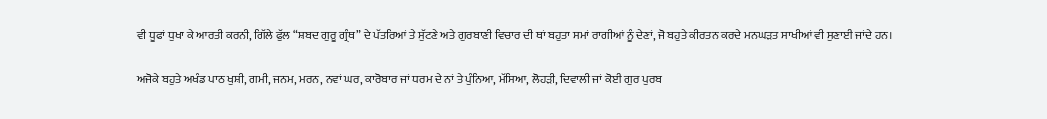ਵੀ ਧੂਫਾਂ ਧੁਖਾ ਕੇ ਆਰਤੀ ਕਰਨੀ, ਗਿੱਲੇ ਫੁੱਲ “ਸ਼ਬਦ ਗੁਰੂ ਗ੍ਰੰਥ” ਦੇ ਪੱਤਰਿਆਂ ਤੇ ਸੁੱਟਣੇ ਅਤੇ ਗੁਰਬਾਣੀ ਵਿਚਾਰ ਦੀ ਥਾਂ ਬਹੁਤਾ ਸਮਾਂ ਰਾਗੀਆਂ ਨੂੰ ਦੇਣਾਂ, ਜੋ ਬਹੁਤੇ ਕੀਰਤਨ ਕਰਦੇ ਮਨਘੜਤ ਸਾਖੀਆਂ ਵੀ ਸੁਣਾਈ ਜਾਂਦੇ ਹਨ।

ਅਜੋਕੇ ਬਹੁਤੇ ਅਖੰਡ ਪਾਠ ਖੁਸ਼ੀ, ਗਮੀ, ਜਨਮ, ਮਰਨ, ਨਵਾਂ ਘਰ, ਕਾਰੋਬਾਰ ਜਾਂ ਧਰਮ ਦੇ ਨਾਂ ਤੇ ਪੁੰਨਿਆ, ਮੱਸਿਆ, ਲੋਹੜੀ, ਦਿਵਾਲੀ ਜਾਂ ਕੋਈ ਗੁਰ ਪੁਰਬ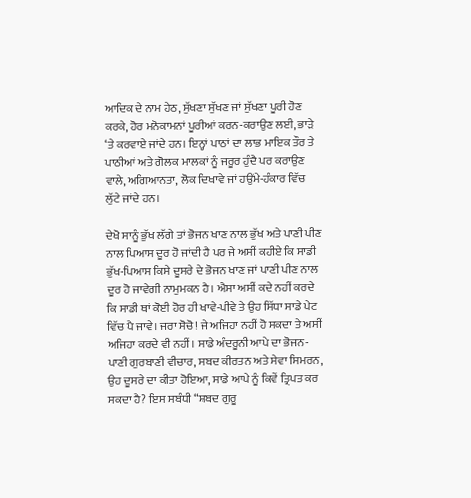ਆਦਿਕ ਦੇ ਨਾਮ ਹੇਠ, ਸੁੱਖਣਾ ਸੁੱਖਣ ਜਾਂ ਸੁੱਖਣਾ ਪੂਰੀ ਹੋਣ ਕਰਕੇ, ਹੋਰ ਮਨੋਕਾਮਨਾਂ ਪੂਰੀਆਂ ਕਰਨ-ਕਰਾਉਣ ਲਈ, ਭਾੜੇ ‘ਤੇ ਕਰਵਾਏ ਜਾਂਦੇ ਹਨ। ਇਨ੍ਹਾਂ ਪਾਠਾਂ ਦਾ ਲਾਭ ਮਾਇਕ ਤੌਰ ਤੇ ਪਾਠੀਆਂ ਅਤੇ ਗੋਲਕ ਮਾਲਕਾਂ ਨੂੰ ਜਰੂਰ ਹੁੰਦੈ ਪਰ ਕਰਾਉਣ ਵਾਲੇ, ਅਗਿਆਨਤਾ, ਲੋਕ ਦਿਖਾਵੇ ਜਾਂ ਹਉਂਮੇ-ਹੰਕਾਰ ਵਿੱਚ ਲੁੱਟੇ ਜਾਂਦੇ ਹਨ।

ਦੇਖੋ ਸਾਨੂੰ ਭੁੱਖ ਲੱਗੇ ਤਾਂ ਭੋਜਨ ਖਾਣ ਨਾਲ ਭੁੱਖ ਅਤੇ ਪਾਣੀ ਪੀਣ ਨਾਲ ਪਿਆਸ ਦੂਰ ਹੋ ਜਾਂਦੀ ਹੈ ਪਰ ਜੇ ਅਸੀਂ ਕਹੀਏ ਕਿ ਸਾਡੀ ਭੁੱਖ-ਪਿਆਸ ਕਿਸੇ ਦੂਸਰੇ ਦੇ ਭੋਜਨ ਖਾਣ ਜਾਂ ਪਾਣੀ ਪੀਣ ਨਾਲ ਦੂਰ ਹੋ ਜਾਵੇਗੀ ਨਾਮੁਮਕਨ ਹੈ। ਐਸਾ ਅਸੀਂ ਕਦੇ ਨਹੀਂ ਕਰਦੇ ਕਿ ਸਾਡੀ ਥਾਂ ਕੋਈ ਹੋਰ ਹੀ ਖਾਵੇ-ਪੀਵੇ ਤੇ ਉਹ ਸਿੱਧਾ ਸਾਡੇ ਪੇਟ ਵਿੱਚ ਪੈ ਜਾਵੇ। ਜਰਾ ਸੋਚੋ! ਜੇ ਅਜਿਹਾ ਨਹੀਂ ਹੋ ਸਕਦਾ ਤੇ ਅਸੀਂ ਅਜਿਹਾ ਕਰਦੇ ਵੀ ਨਹੀਂ। ਸਾਡੇ ਅੰਦਰੂਨੀ ਆਪੇ ਦਾ ਭੋਜਨ-ਪਾਣੀ ਗੁਰਬਾਣੀ ਵੀਚਾਰ, ਸਬਦ ਕੀਰਤਨ ਅਤੇ ਸੇਵਾ ਸਿਮਰਨ, ਉਹ ਦੂਸਰੇ ਦਾ ਕੀਤਾ ਹੋਇਆ, ਸਾਡੇ ਆਪੇ ਨੂੰ ਕਿਵੇਂ ਤ੍ਰਿਪਤ ਕਰ ਸਕਦਾ ਹੈ? ਇਸ ਸਬੰਧੀ “ਸ਼ਬਦ ਗੁਰੂ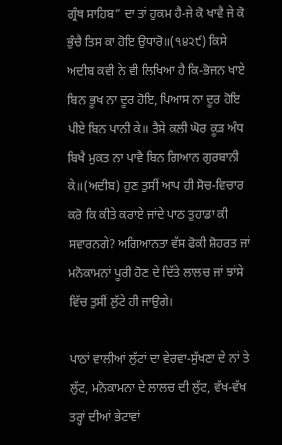ਗ੍ਰੰਥ ਸਾਹਿਬ” ਦਾ ਤਾਂ ਹੁਕਮ ਹੈ-ਜੇ ਕੋ ਖਾਵੈ ਜੇ ਕੋ ਭੁੰਚੈ ਤਿਸ ਕਾ ਹੋਇ ਉਧਾਰੋ॥(੧੪੨੯) ਕਿਸੇ ਅਦੀਬ ਕਵੀ ਨੇ ਵੀ ਲਿਖਿਆ ਹੈ ਕਿ-ਭੋਜਨ ਖਾਏ ਬਿਨ ਭੂਖ ਨਾ ਦੂਰ ਹੋਇ, ਪਿਆਸ ਨਾ ਦੂਰ ਹੋਇ ਪੀਏ ਬਿਨ ਪਾਨੀ ਕੇ॥ ਤੈਸੇ ਕਲੀ ਘੋਰ ਕੂੜ ਅੰਧ ਬਿਖੈ ਮੁਕਤ ਨਾ ਪਾਵੈ ਬਿਨ ਗਿਆਨ ਗੁਰਬਾਨੀ ਕੇ॥(ਅਦੀਬ) ਹੁਣ ਤੁਸੀਂ ਆਪ ਹੀ ਸੋਚ-ਵਿਚਾਰ ਕਰੋ ਕਿ ਕੀਤੇ ਕਰਾਏ ਜਾਂਦੇ ਪਾਠ ਤੁਹਾਡਾ ਕੀ ਸਵਾਰਨਗੇ? ਅਗਿਆਨਤਾ ਵੱਸ ਫੋਕੀ ਸ਼ੋਹਰਤ ਜਾਂ ਮਨੋਕਾਮਨਾਂ ਪੂਰੀ ਹੋਣ ਦੇ ਦਿੱਤੇ ਲਾਲਚ ਜਾਂ ਝਾਂਸੇ ਵਿੱਚ ਤੁਸੀਂ ਲੁੱਟੇ ਹੀ ਜਾਉਗੇ।

ਪਾਠਾਂ ਵਾਲੀਆਂ ਲੁੱਟਾਂ ਦਾ ਵੇਰਵਾ-ਸੁੱਖਣਾ ਦੇ ਨਾਂ ਤੇ ਲੁੱਟ, ਮਨੋਕਾਮਨਾ ਦੇ ਲਾਲਚ ਦੀ ਲੁੱਟ, ਵੱਖ-ਵੱਖ ਤਰ੍ਹਾਂ ਦੀਆਂ ਭੇਟਾਵਾਂ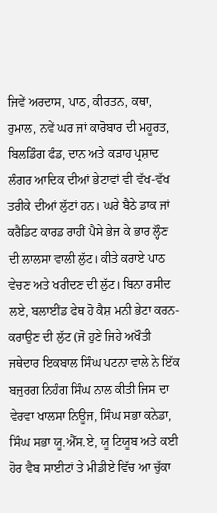ਜਿਵੇਂ ਅਰਦਾਸ, ਪਾਠ, ਕੀਰਤਨ, ਕਥਾ, ਰੁਮਾਲ, ਨਵੇਂ ਘਰ ਜਾਂ ਕਾਰੋਬਾਰ ਦੀ ਮਹੂਰਤ, ਬਿਲਡਿੰਗ ਫੰਡ, ਦਾਨ ਅਤੇ ਕੜਾਹ ਪ੍ਰਸ਼ਾਦ ਲੰਗਰ ਆਦਿਕ ਦੀਆਂ ਭੇਟਾਵਾਂ ਵੀ ਵੱਖ-ਵੱਖ ਤਰੀਕੇ ਦੀਆਂ ਲੁੱਟਾਂ ਹਨ। ਘਰੇ ਬੈਠੇ ਡਾਕ ਜਾਂ ਕਰੈਡਿਟ ਕਾਰਡ ਰਾਹੀਂ ਪੈਸੇ ਭੇਜ ਕੇ ਭਾਰ ਲ੍ਹੌਣ ਦੀ ਲਾਲਸਾ ਵਾਲੀ ਲੁੱਟ। ਕੀਤੇ ਕਰਾਏ ਪਾਠ ਵੇਚਣ ਅਤੇ ਖਰੀਦਣ ਦੀ ਲੁੱਟ। ਬਿਨਾ ਰਸੀਦ ਲਏ, ਬਲਾਈਂਡ ਫੇਥ ਹੋ ਕੈਸ਼ ਮਨੀ ਭੇਟਾ ਕਰਨ-ਕਰਾਉਣ ਦੀ ਲੁੱਟ (ਜੋ ਹੁਣੇ ਜਿਹੇ ਅਖੌਤੀ ਜਥੇਦਾਰ ਇਕਬਾਲ ਸਿੰਘ ਪਟਨਾ ਵਾਲੇ ਨੇ ਇੱਕ ਬਜੁਰਗ ਨਿਹੰਗ ਸਿੰਘ ਨਾਲ ਕੀਤੀ ਜਿਸ ਦਾ ਵੇਰਵਾ ਖਾਲਸਾ ਨਿਊਜ, ਸਿੰਘ ਸਭਾ ਕਨੇਡਾ, ਸਿੰਘ ਸਭਾ ਯੂ.ਐੱਸ.ਏ, ਯੂ ਟਿਯੂਬ ਅਤੇ ਕਈ ਹੋਰ ਵੈਬ ਸਾਈਟਾਂ ਤੇ ਮੀਡੀਏ ਵਿੱਚ ਆ ਚੁੱਕਾ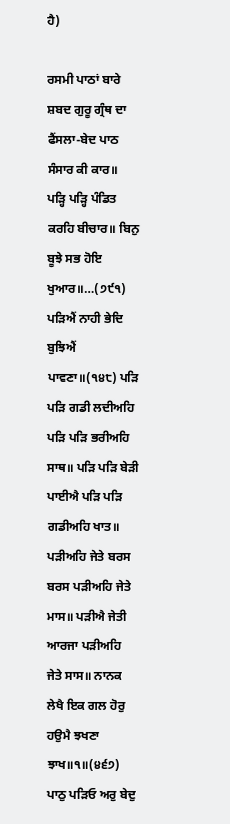ਹੈ)

ਰਸਮੀ ਪਾਠਾਂ ਬਾਰੇ ਸ਼ਬਦ ਗੁਰੂ ਗ੍ਰੰਥ ਦਾ ਫੈਂਸਲਾ-ਬੇਦ ਪਾਠ ਸੰਸਾਰ ਕੀ ਕਾਰ॥ ਪੜ੍ਹਿ ਪੜ੍ਹਿ ਪੰਡਿਤ ਕਰਹਿ ਬੀਚਾਰ॥ ਬਿਨੁ ਬੂਝੇ ਸਭ ਹੋਇ ਖੁਆਰ॥…(੭੯੧) ਪੜਿਐਂ ਨਾਹੀ ਭੇਦਿ ਬੁਝਿਐਂ ਪਾਵਣਾ॥(੧੪੮) ਪੜਿ ਪੜਿ ਗਡੀ ਲਦੀਅਹਿ ਪੜਿ ਪੜਿ ਭਰੀਅਹਿ ਸਾਥ॥ ਪੜਿ ਪੜਿ ਬੇੜੀ ਪਾਈਐ ਪੜਿ ਪੜਿ ਗਡੀਅਹਿ ਖਾਤ॥ ਪੜੀਅਹਿ ਜੇਤੇ ਬਰਸ ਬਰਸ ਪੜੀਅਹਿ ਜੇਤੇ ਮਾਸ॥ ਪੜੀਐ ਜੇਤੀ ਆਰਜਾ ਪੜੀਅਹਿ ਜੇਤੇ ਸਾਸ॥ ਨਾਨਕ ਲੇਖੈ ਇਕ ਗਲ ਹੋਰੁ ਹਉਮੈ ਝਖਣਾ ਝਾਖ॥੧॥(੪੬੭) ਪਾਠੁ ਪੜਿਓ ਅਰੁ ਬੇਦੁ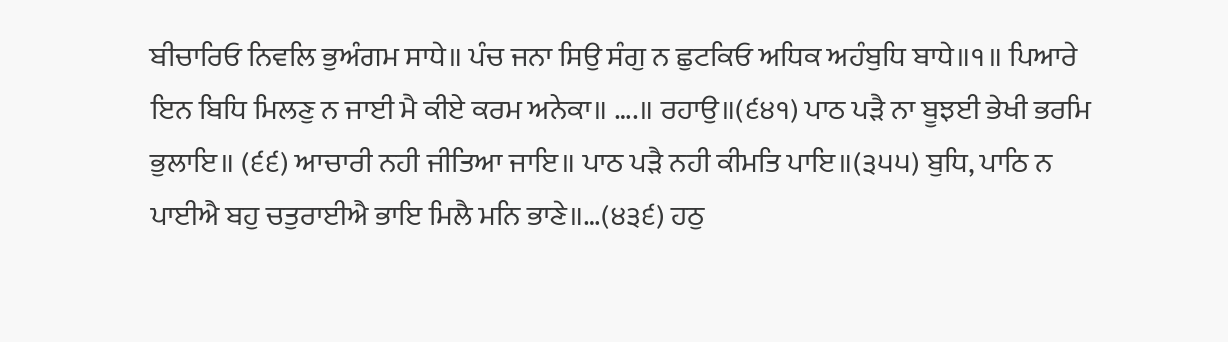ਬੀਚਾਰਿਓ ਨਿਵਲਿ ਭੁਅੰਗਮ ਸਾਧੇ॥ ਪੰਚ ਜਨਾ ਸਿਉ ਸੰਗੁ ਨ ਛੁਟਕਿਓ ਅਧਿਕ ਅਹੰਬੁਧਿ ਬਾਧੇ॥੧॥ ਪਿਆਰੇ ਇਨ ਬਿਧਿ ਮਿਲਣੁ ਨ ਜਾਈ ਮੈ ਕੀਏ ਕਰਮ ਅਨੇਕਾ॥ ….॥ ਰਹਾਉ॥(੬੪੧) ਪਾਠ ਪੜੈ ਨਾ ਬੂਝਈ ਭੇਖੀ ਭਰਮਿ ਭੁਲਾਇ॥ (੬੬) ਆਚਾਰੀ ਨਹੀ ਜੀਤਿਆ ਜਾਇ॥ ਪਾਠ ਪੜੈ ਨਹੀ ਕੀਮਤਿ ਪਾਇ॥(੩੫੫) ਬੁਧਿ, ਪਾਠਿ ਨ ਪਾਈਐ ਬਹੁ ਚਤੁਰਾਈਐ ਭਾਇ ਮਿਲੈ ਮਨਿ ਭਾਣੇ॥…(੪੩੬) ਹਠੁ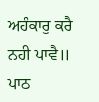ਅਹੰਕਾਰੁ ਕਰੈ ਨਹੀ ਪਾਵੈ॥ ਪਾਠ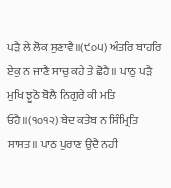ਪੜੈ ਲੇ ਲੋਕ ਸੁਣਾਵੈ॥(੯੦੫) ਅੰਤਰਿ ਬਾਹਰਿ ਏਕੁ ਨ ਜਾਣੈ ਸਾਚੁ ਕਹੇ ਤੇ ਛੋਹੈ॥ ਪਾਠੁ ਪੜੈ ਮੁਖਿ ਝੂਠੋ ਬੋਲੈ ਨਿਗੁਰੇ ਕੀ ਮਤਿ ਓਹੈ॥(੧੦੧੨) ਬੇਦ ਕਤੇਬ ਨ ਸਿੰਮ੍ਰਿਤਿ ਸਾਸਤ॥ ਪਾਠ ਪੁਰਾਣ ਉਦੈ ਨਹੀ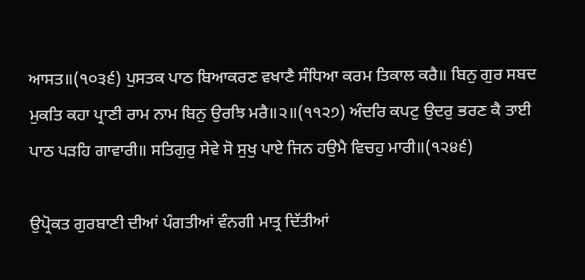ਆਸਤ॥(੧੦੩੬) ਪੁਸਤਕ ਪਾਠ ਬਿਆਕਰਣ ਵਖਾਣੈ ਸੰਧਿਆ ਕਰਮ ਤਿਕਾਲ ਕਰੈ॥ ਬਿਨੁ ਗੁਰ ਸਬਦ ਮੁਕਤਿ ਕਹਾ ਪ੍ਰਾਣੀ ਰਾਮ ਨਾਮ ਬਿਨੁ ਉਰਝਿ ਮਰੈ॥੨॥(੧੧੨੭) ਅੰਦਰਿ ਕਪਟੁ ਉਦਰੁ ਭਰਣ ਕੈ ਤਾਈ ਪਾਠ ਪੜਹਿ ਗਾਵਾਰੀ॥ ਸਤਿਗੁਰੁ ਸੇਵੇ ਸੋ ਸੁਖੁ ਪਾਏ ਜਿਨ ਹਉਮੈ ਵਿਚਹੁ ਮਾਰੀ॥(੧੨੪੬)

ਉਪ੍ਰੋਕਤ ਗੁਰਬਾਣੀ ਦੀਆਂ ਪੰਗਤੀਆਂ ਵੰਨਗੀ ਮਾਤ੍ਰ ਦਿੱਤੀਆਂ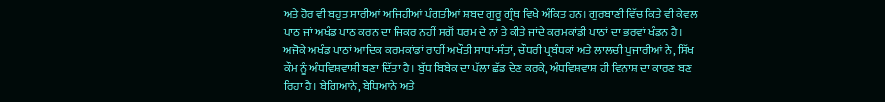ਅਤੇ ਹੋਰ ਵੀ ਬਹੁਤ ਸਾਰੀਆਂ ਅਜਿਹੀਆਂ ਪੰਗਤੀਆਂ ਸ਼ਬਦ ਗੁਰੂ ਗ੍ਰੰਥ ਵਿਖੇ ਅੰਕਿਤ ਹਨ। ਗੁਰਬਾਣੀ ਵਿੱਚ ਕਿਤੇ ਵੀ ਕੇਵਲ ਪਾਠ ਜਾਂ ਅਖੰਡ ਪਾਠ ਕਰਨ ਦਾ ਜਿਕਰ ਨਹੀਂ ਸਗੋਂ ਧਰਮ ਦੇ ਨਾਂ ਤੇ ਕੀਤੇ ਜਾਂਦੇ ਕਰਮਕਾਂਡੀ ਪਾਠਾਂ ਦਾ ਭਰਵਾਂ ਖੰਡਨ ਹੈ। ਅਜੋਕੇ ਅਖੰਡ ਪਾਠਾਂ ਆਦਿਕ ਕਰਮਕਾਂਡਾਂ ਰਾਹੀਂ ਅਖੌਤੀ ਸਾਧਾਂ-ਸੰਤਾਂ, ਚੌਧਰੀ ਪ੍ਰਬੰਧਕਾਂ ਅਤੇ ਲਾਲਚੀ ਪੁਜਾਰੀਆਂ ਨੇ, ਸਿੱਖ ਕੌਮ ਨੂੰ ਅੰਧਵਿਸ਼ਵਾਸ਼ੀ ਬਣਾ ਦਿੱਤਾ ਹੈ। ਬੁੱਧ ਬਿਬੇਕ ਦਾ ਪੱਲਾ ਛੱਡ ਦੇਣ ਕਰਕੇ, ਅੰਧਵਿਸ਼ਵਾਸ਼ ਹੀ ਵਿਨਾਸ਼ ਦਾ ਕਾਰਣ ਬਣ ਰਿਹਾ ਹੈ। ਬੇਗਿਆਨੇ, ਬੇਧਿਆਨੇ ਅਤੇ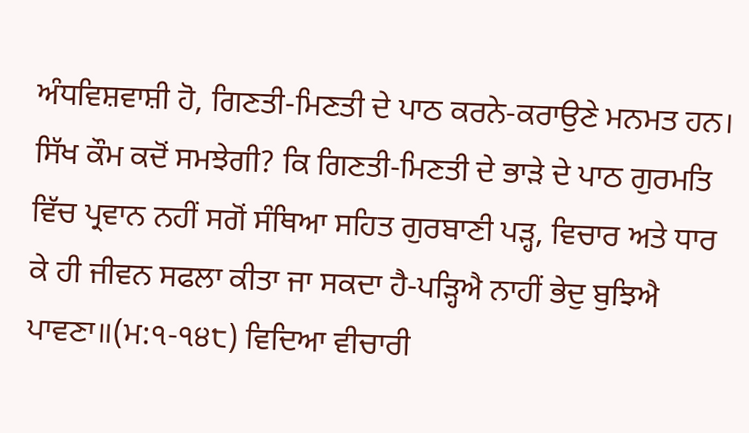ਅੰਧਵਿਸ਼ਵਾਸ਼ੀ ਹੋ, ਗਿਣਤੀ-ਮਿਣਤੀ ਦੇ ਪਾਠ ਕਰਨੇ-ਕਰਾਉਣੇ ਮਨਮਤ ਹਨ। ਸਿੱਖ ਕੌਮ ਕਦੋਂ ਸਮਝੇਗੀ? ਕਿ ਗਿਣਤੀ-ਮਿਣਤੀ ਦੇ ਭਾੜੇ ਦੇ ਪਾਠ ਗੁਰਮਤਿ ਵਿੱਚ ਪ੍ਰਵਾਨ ਨਹੀਂ ਸਗੋਂ ਸੰਥਿਆ ਸਹਿਤ ਗੁਰਬਾਣੀ ਪੜ੍ਹ, ਵਿਚਾਰ ਅਤੇ ਧਾਰ ਕੇ ਹੀ ਜੀਵਨ ਸਫਲਾ ਕੀਤਾ ਜਾ ਸਕਦਾ ਹੈ-ਪੜ੍ਹਿਐ ਨਾਹੀਂ ਭੇਦੁ ਬੁਝਿਐ ਪਾਵਣਾ॥(ਮ:੧-੧੪੮) ਵਿਦਿਆ ਵੀਚਾਰੀ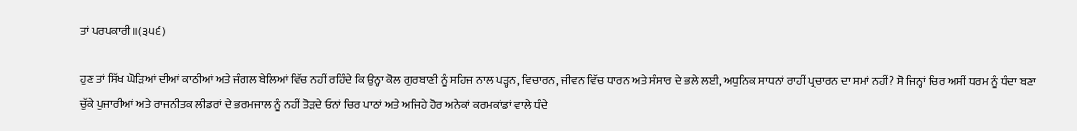ਤਾਂ ਪਰਪਕਾਰੀ॥(੩੫੬)

ਹੁਣ ਤਾਂ ਸਿੱਖ ਘੋੜਿਆਂ ਦੀਆਂ ਕਾਠੀਆਂ ਅਤੇ ਜੰਗਲ ਬੇਲਿਆਂ ਵਿੱਚ ਨਹੀਂ ਰਹਿੰਦੇ ਕਿ ਉਨ੍ਹਾ ਕੋਲ ਗੁਰਬਾਣੀ ਨੂੰ ਸਹਿਜ ਨਾਲ ਪੜ੍ਹਨ, ਵਿਚਾਰਨ, ਜੀਵਨ ਵਿੱਚ ਧਾਰਨ ਅਤੇ ਸੰਸਾਰ ਦੇ ਭਲੇ ਲਈ, ਅਧੁਨਿਕ ਸਾਧਨਾਂ ਰਾਹੀਂ ਪ੍ਰਚਾਰਨ ਦਾ ਸਮਾਂ ਨਹੀਂ? ਸੋ ਜਿਨ੍ਹਾਂ ਚਿਰ ਅਸੀਂ ਧਰਮ ਨੂੰ ਧੰਦਾ ਬਣਾ ਚੁੱਕੇ ਪੁਜਾਰੀਆਂ ਅਤੇ ਰਾਜਨੀਤਕ ਲੀਡਰਾਂ ਦੇ ਭਰਮਜਾਲ ਨੂੰ ਨਹੀਂ ਤੋੜਦੇ ਓਨਾਂ ਚਿਰ ਪਾਠਾਂ ਅਤੇ ਅਜਿਹੇ ਹੋਰ ਅਨੇਕਾਂ ਕਰਮਕਾਂਡਾਂ ਵਾਲੇ ਧੰਦੇ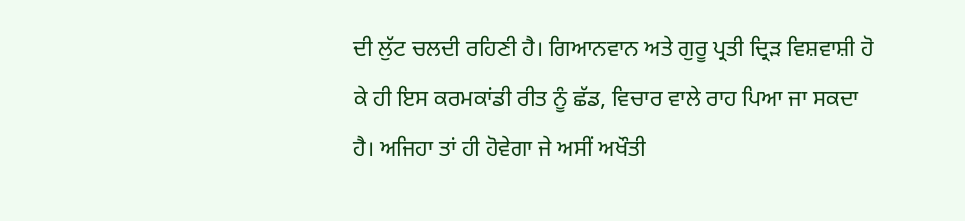ਦੀ ਲੁੱਟ ਚਲਦੀ ਰਹਿਣੀ ਹੈ। ਗਿਆਨਵਾਨ ਅਤੇ ਗੁਰੂ ਪ੍ਰਤੀ ਦ੍ਰਿੜ ਵਿਸ਼ਵਾਸ਼ੀ ਹੋ ਕੇ ਹੀ ਇਸ ਕਰਮਕਾਂਡੀ ਰੀਤ ਨੂੰ ਛੱਡ, ਵਿਚਾਰ ਵਾਲੇ ਰਾਹ ਪਿਆ ਜਾ ਸਕਦਾ ਹੈ। ਅਜਿਹਾ ਤਾਂ ਹੀ ਹੋਵੇਗਾ ਜੇ ਅਸੀਂ ਅਖੌਤੀ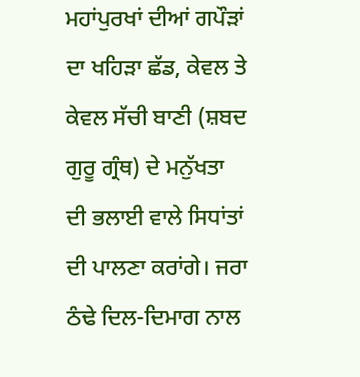ਮਹਾਂਪੁਰਖਾਂ ਦੀਆਂ ਗਪੌੜਾਂ ਦਾ ਖਹਿੜਾ ਛੱਡ, ਕੇਵਲ ਤੇ ਕੇਵਲ ਸੱਚੀ ਬਾਣੀ (ਸ਼ਬਦ ਗੁਰੂ ਗ੍ਰੰਥ) ਦੇ ਮਨੁੱਖਤਾ ਦੀ ਭਲਾਈ ਵਾਲੇ ਸਿਧਾਂਤਾਂ ਦੀ ਪਾਲਣਾ ਕਰਾਂਗੇ। ਜਰਾ ਠੰਢੇ ਦਿਲ-ਦਿਮਾਗ ਨਾਲ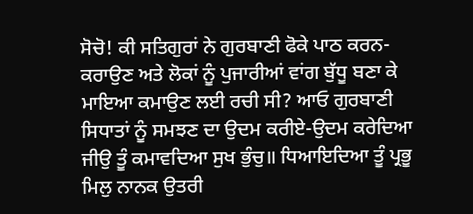ਸੋਚੋ! ਕੀ ਸਤਿਗੁਰਾਂ ਨੇ ਗੁਰਬਾਣੀ ਫੋਕੇ ਪਾਠ ਕਰਨ-ਕਰਾਉਣ ਅਤੇ ਲੋਕਾਂ ਨੂੰ ਪੁਜਾਰੀਆਂ ਵਾਂਗ ਬੁੱਧੂ ਬਣਾ ਕੇ ਮਾਇਆ ਕਮਾਉਣ ਲਈ ਰਚੀ ਸੀ? ਆਓ ਗੁਰਬਾਣੀ ਸਿਧਾਤਾਂ ਨੂੰ ਸਮਝਣ ਦਾ ਉਦਮ ਕਰੀਏ-ਉਦਮ ਕਰੇਦਿਆ ਜੀਉ ਤੂੰ ਕਮਾਵਦਿਆ ਸੁਖ ਭੁੰਚੁ॥ ਧਿਆਇਦਿਆ ਤੂੰ ਪ੍ਰਭੂ ਮਿਲੁ ਨਾਨਕ ਉਤਰੀ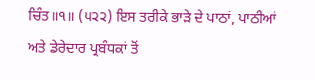ਚਿੰਤ॥੧॥ (੫੨੨) ਇਸ ਤਰੀਕੇ ਭਾੜੇ ਦੇ ਪਾਠਾਂ, ਪਾਠੀਆਂ ਅਤੇ ਡੇਰੇਦਾਰ ਪ੍ਰਬੰਧਕਾਂ ਤੋਂ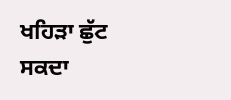ਖਹਿੜਾ ਛੁੱਟ ਸਕਦਾ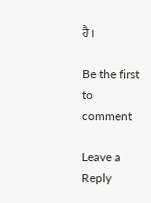ਹੈ।

Be the first to comment

Leave a Reply